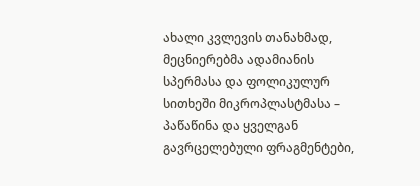ახალი კვლევის თანახმად, მეცნიერებმა ადამიანის სპერმასა და ფოლიკულურ სითხეში მიკროპლასტმასა – პაწაწინა და ყველგან გავრცელებული ფრაგმენტები,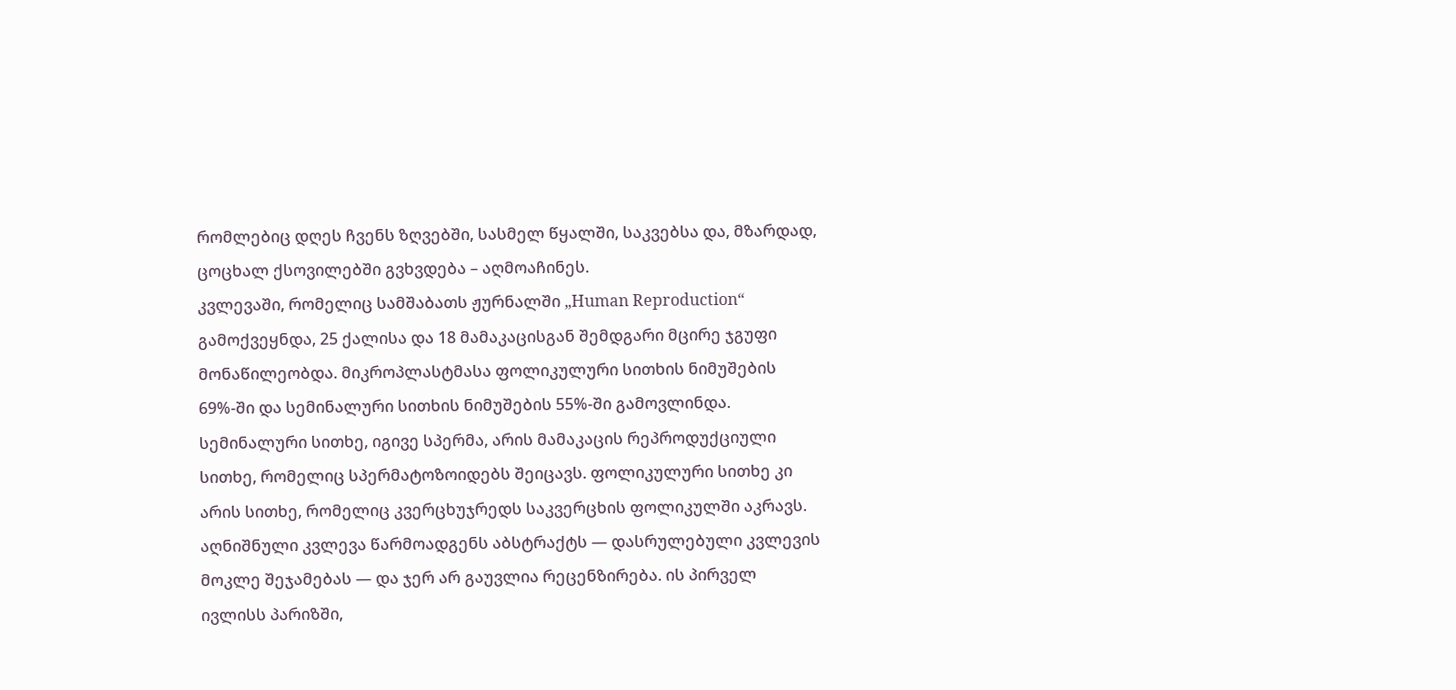რომლებიც დღეს ჩვენს ზღვებში, სასმელ წყალში, საკვებსა და, მზარდად, ცოცხალ ქსოვილებში გვხვდება – აღმოაჩინეს.
კვლევაში, რომელიც სამშაბათს ჟურნალში „Human Reproduction“ გამოქვეყნდა, 25 ქალისა და 18 მამაკაცისგან შემდგარი მცირე ჯგუფი მონაწილეობდა. მიკროპლასტმასა ფოლიკულური სითხის ნიმუშების 69%-ში და სემინალური სითხის ნიმუშების 55%-ში გამოვლინდა. სემინალური სითხე, იგივე სპერმა, არის მამაკაცის რეპროდუქციული სითხე, რომელიც სპერმატოზოიდებს შეიცავს. ფოლიკულური სითხე კი არის სითხე, რომელიც კვერცხუჯრედს საკვერცხის ფოლიკულში აკრავს.
აღნიშნული კვლევა წარმოადგენს აბსტრაქტს — დასრულებული კვლევის მოკლე შეჯამებას — და ჯერ არ გაუვლია რეცენზირება. ის პირველ ივლისს პარიზში,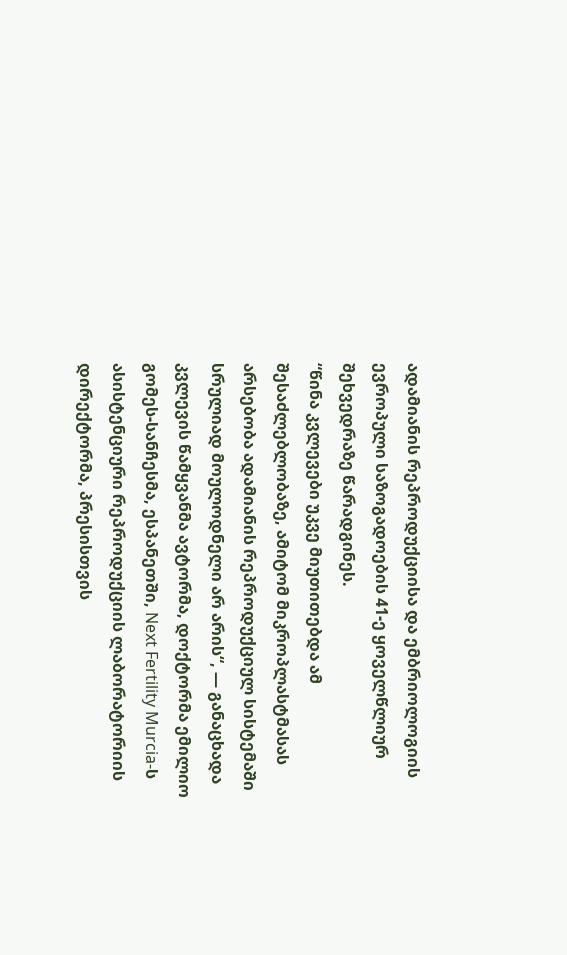ადამიანის რეპროდუქციისა და ემბრიოლოგიის ევროპული საზოგადოების 41-ე ყოველწლიურ შეხვედრაზე წარადგინეს.
“წინა კვლევები უკვე მიუთითებდა ამ შესაძლებლობაზე, ამიტომ მიკროპლასტმასას არსებობა ადამიანის რეპროდუქციულ სისტემაში სრულიად მოულოდნელი არ არის“, — განაცხადა კვლევის წამყვანმა ავტორმა, დოქტორმა ემილიო გომეს-სანჩესმა, ესპანეთში, Next Fertility Murcia-ს ასისტენციური რეპროდუქციის ლაბორატორიის დირექტორმა, პრესისთვის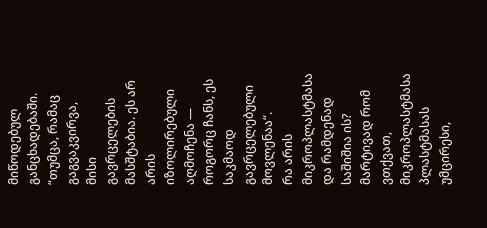მიწოდებულ განცხადებაში. “თუმცა, რამაც გაგვაკვირვა, მისი გავრცელების მასშტაბია. ეს არ არის იზოლირებული აღმოჩენა — როგორც ჩანს, ეს საკმაოდ გავრცელებული მოვლენაა“.
რა არის მიკროპლასტმასა და რამდენად საშიშია ის?
მარტივად რომ ვთქვათ, მიკროპლასტმასა პლასტმასას უმცირესი,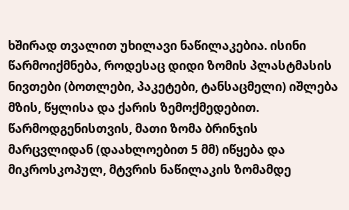ხშირად თვალით უხილავი ნაწილაკებია. ისინი წარმოიქმნება, როდესაც დიდი ზომის პლასტმასის ნივთები (ბოთლები, პაკეტები, ტანსაცმელი) იშლება მზის, წყლისა და ქარის ზემოქმედებით.
წარმოდგენისთვის, მათი ზომა ბრინჯის მარცვლიდან (დაახლოებით 5 მმ) იწყება და მიკროსკოპულ, მტვრის ნაწილაკის ზომამდე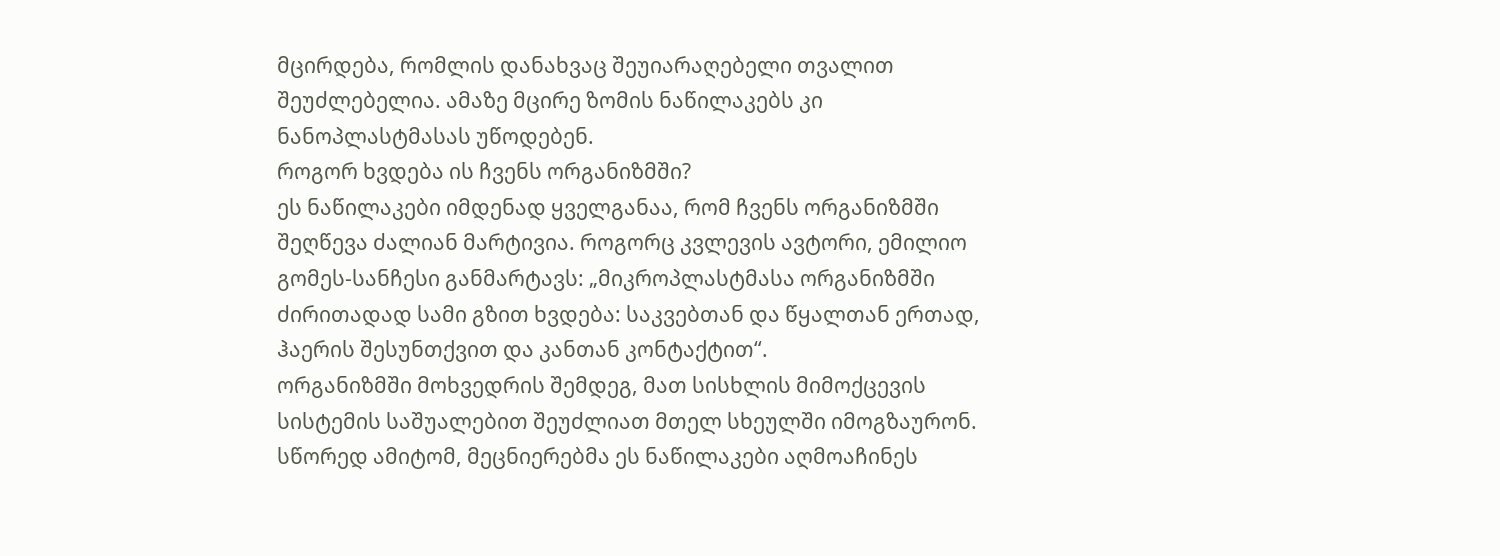მცირდება, რომლის დანახვაც შეუიარაღებელი თვალით შეუძლებელია. ამაზე მცირე ზომის ნაწილაკებს კი ნანოპლასტმასას უწოდებენ.
როგორ ხვდება ის ჩვენს ორგანიზმში?
ეს ნაწილაკები იმდენად ყველგანაა, რომ ჩვენს ორგანიზმში შეღწევა ძალიან მარტივია. როგორც კვლევის ავტორი, ემილიო გომეს-სანჩესი განმარტავს: „მიკროპლასტმასა ორგანიზმში ძირითადად სამი გზით ხვდება: საკვებთან და წყალთან ერთად, ჰაერის შესუნთქვით და კანთან კონტაქტით“.
ორგანიზმში მოხვედრის შემდეგ, მათ სისხლის მიმოქცევის სისტემის საშუალებით შეუძლიათ მთელ სხეულში იმოგზაურონ. სწორედ ამიტომ, მეცნიერებმა ეს ნაწილაკები აღმოაჩინეს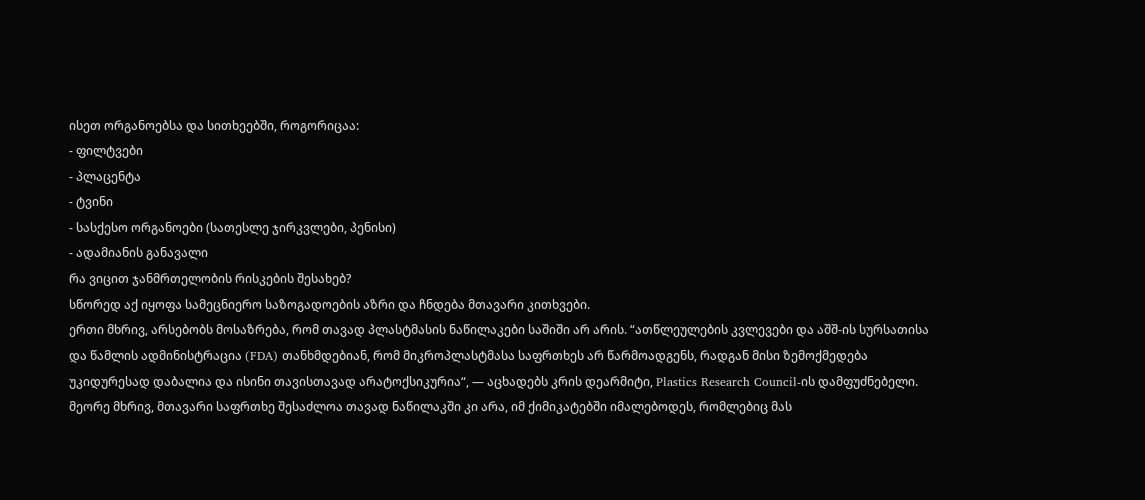ისეთ ორგანოებსა და სითხეებში, როგორიცაა:
- ფილტვები
- პლაცენტა
- ტვინი
- სასქესო ორგანოები (სათესლე ჯირკვლები, პენისი)
- ადამიანის განავალი
რა ვიცით ჯანმრთელობის რისკების შესახებ?
სწორედ აქ იყოფა სამეცნიერო საზოგადოების აზრი და ჩნდება მთავარი კითხვები.
ერთი მხრივ, არსებობს მოსაზრება, რომ თავად პლასტმასის ნაწილაკები საშიში არ არის. “ათწლეულების კვლევები და აშშ-ის სურსათისა და წამლის ადმინისტრაცია (FDA) თანხმდებიან, რომ მიკროპლასტმასა საფრთხეს არ წარმოადგენს, რადგან მისი ზემოქმედება უკიდურესად დაბალია და ისინი თავისთავად არატოქსიკურია“, — აცხადებს კრის დეარმიტი, Plastics Research Council-ის დამფუძნებელი.
მეორე მხრივ, მთავარი საფრთხე შესაძლოა თავად ნაწილაკში კი არა, იმ ქიმიკატებში იმალებოდეს, რომლებიც მას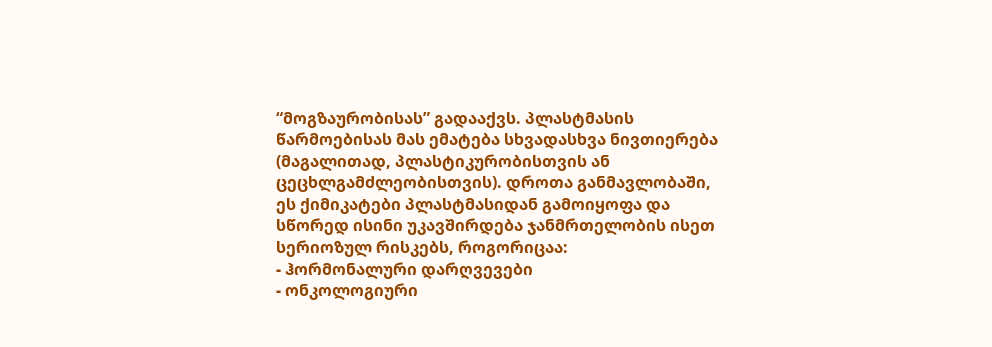“მოგზაურობისას” გადააქვს. პლასტმასის წარმოებისას მას ემატება სხვადასხვა ნივთიერება (მაგალითად, პლასტიკურობისთვის ან ცეცხლგამძლეობისთვის). დროთა განმავლობაში, ეს ქიმიკატები პლასტმასიდან გამოიყოფა და სწორედ ისინი უკავშირდება ჯანმრთელობის ისეთ სერიოზულ რისკებს, როგორიცაა:
- ჰორმონალური დარღვევები
- ონკოლოგიური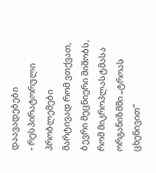დაავადებები
- რესპირატორული პრობლემები
მარტივად რომ ვთქვათ, ბევრი მეცნიერი შიშობს, რომ მიკროპლასტმასა ორგანიზმში „ტროას ცხენივით“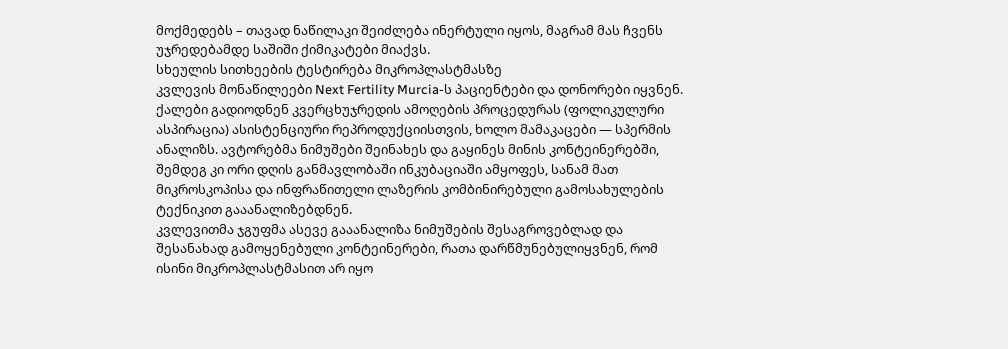მოქმედებს – თავად ნაწილაკი შეიძლება ინერტული იყოს, მაგრამ მას ჩვენს უჯრედებამდე საშიში ქიმიკატები მიაქვს.
სხეულის სითხეების ტესტირება მიკროპლასტმასზე
კვლევის მონაწილეები Next Fertility Murcia-ს პაციენტები და დონორები იყვნენ. ქალები გადიოდნენ კვერცხუჯრედის ამოღების პროცედურას (ფოლიკულური ასპირაცია) ასისტენციური რეპროდუქციისთვის, ხოლო მამაკაცები — სპერმის ანალიზს. ავტორებმა ნიმუშები შეინახეს და გაყინეს მინის კონტეინერებში, შემდეგ კი ორი დღის განმავლობაში ინკუბაციაში ამყოფეს, სანამ მათ მიკროსკოპისა და ინფრაწითელი ლაზერის კომბინირებული გამოსახულების ტექნიკით გააანალიზებდნენ.
კვლევითმა ჯგუფმა ასევე გააანალიზა ნიმუშების შესაგროვებლად და შესანახად გამოყენებული კონტეინერები, რათა დარწმუნებულიყვნენ, რომ ისინი მიკროპლასტმასით არ იყო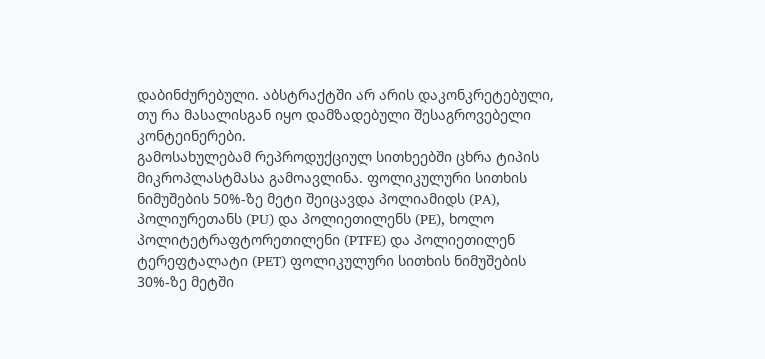დაბინძურებული. აბსტრაქტში არ არის დაკონკრეტებული, თუ რა მასალისგან იყო დამზადებული შესაგროვებელი კონტეინერები.
გამოსახულებამ რეპროდუქციულ სითხეებში ცხრა ტიპის მიკროპლასტმასა გამოავლინა. ფოლიკულური სითხის ნიმუშების 50%-ზე მეტი შეიცავდა პოლიამიდს (PA), პოლიურეთანს (PU) და პოლიეთილენს (PE), ხოლო პოლიტეტრაფტორეთილენი (PTFE) და პოლიეთილენ ტერეფტალატი (PET) ფოლიკულური სითხის ნიმუშების 30%-ზე მეტში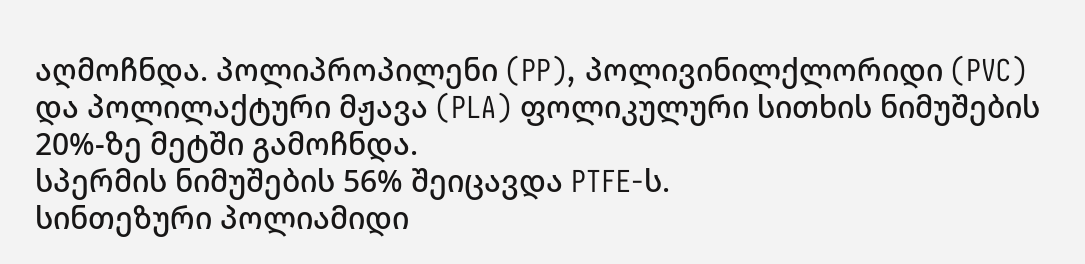აღმოჩნდა. პოლიპროპილენი (PP), პოლივინილქლორიდი (PVC) და პოლილაქტური მჟავა (PLA) ფოლიკულური სითხის ნიმუშების 20%-ზე მეტში გამოჩნდა.
სპერმის ნიმუშების 56% შეიცავდა PTFE-ს.
სინთეზური პოლიამიდი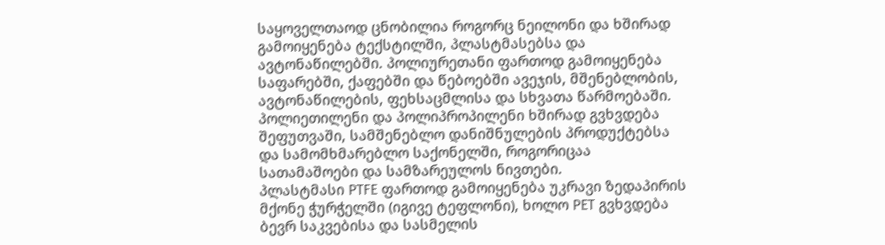საყოველთაოდ ცნობილია როგორც ნეილონი და ხშირად გამოიყენება ტექსტილში, პლასტმასებსა და ავტონაწილებში. პოლიურეთანი ფართოდ გამოიყენება საფარებში, ქაფებში და წებოებში ავეჯის, მშენებლობის, ავტონაწილების, ფეხსაცმლისა და სხვათა წარმოებაში. პოლიეთილენი და პოლიპროპილენი ხშირად გვხვდება შეფუთვაში, სამშენებლო დანიშნულების პროდუქტებსა და სამომხმარებლო საქონელში, როგორიცაა სათამაშოები და სამზარეულოს ნივთები.
პლასტმასი PTFE ფართოდ გამოიყენება უკრავი ზედაპირის მქონე ჭურჭელში (იგივე ტეფლონი), ხოლო PET გვხვდება ბევრ საკვებისა და სასმელის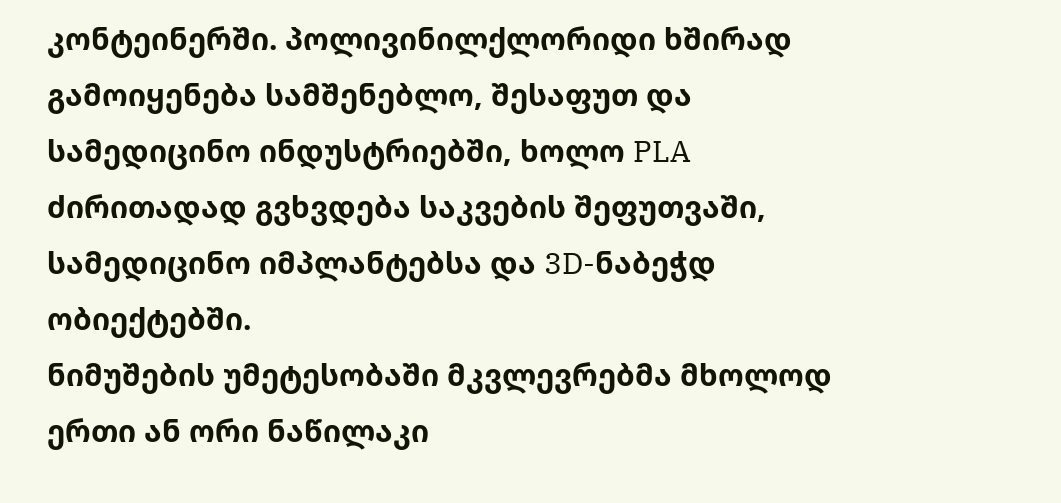კონტეინერში. პოლივინილქლორიდი ხშირად გამოიყენება სამშენებლო, შესაფუთ და სამედიცინო ინდუსტრიებში, ხოლო PLA ძირითადად გვხვდება საკვების შეფუთვაში, სამედიცინო იმპლანტებსა და 3D-ნაბეჭდ ობიექტებში.
ნიმუშების უმეტესობაში მკვლევრებმა მხოლოდ ერთი ან ორი ნაწილაკი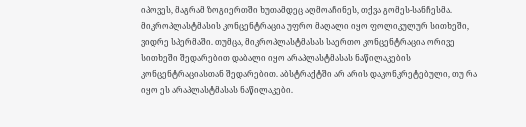იპოვეს, მაგრამ ზოგიერთში ხუთამდეც აღმოაჩინეს, თქვა გომეს-სანჩესმა. მიკროპლასტმასის კონცენტრაცია უფრო მაღალი იყო ფოლიკულურ სითხეში, ვიდრე სპერმაში. თუმცა, მიკროპლასტმასას საერთო კონცენტრაცია ორივე სითხეში შედარებით დაბალი იყო არაპლასტმასას ნაწილაკების კონცენტრაციასთან შედარებით. აბსტრაქტში არ არის დაკონკრეტებული, თუ რა იყო ეს არაპლასტმასას ნაწილაკები.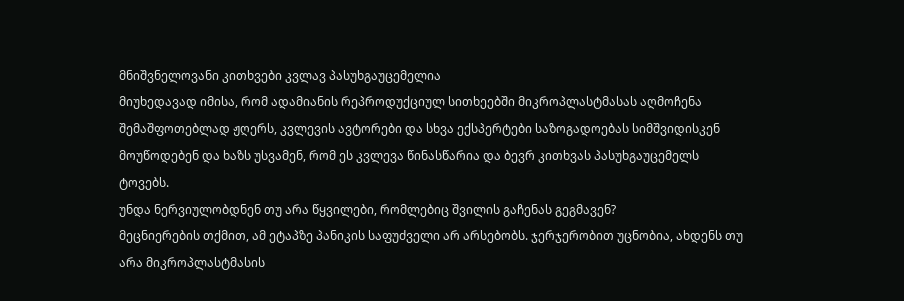მნიშვნელოვანი კითხვები კვლავ პასუხგაუცემელია
მიუხედავად იმისა, რომ ადამიანის რეპროდუქციულ სითხეებში მიკროპლასტმასას აღმოჩენა შემაშფოთებლად ჟღერს, კვლევის ავტორები და სხვა ექსპერტები საზოგადოებას სიმშვიდისკენ მოუწოდებენ და ხაზს უსვამენ, რომ ეს კვლევა წინასწარია და ბევრ კითხვას პასუხგაუცემელს ტოვებს.
უნდა ნერვიულობდნენ თუ არა წყვილები, რომლებიც შვილის გაჩენას გეგმავენ?
მეცნიერების თქმით, ამ ეტაპზე პანიკის საფუძველი არ არსებობს. ჯერჯერობით უცნობია, ახდენს თუ არა მიკროპლასტმასის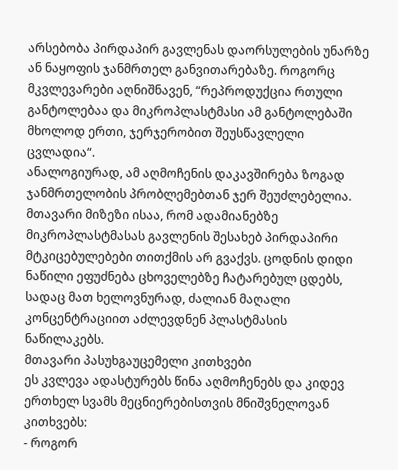არსებობა პირდაპირ გავლენას დაორსულების უნარზე ან ნაყოფის ჯანმრთელ განვითარებაზე. როგორც მკვლევარები აღნიშნავენ, “რეპროდუქცია რთული განტოლებაა და მიკროპლასტმასი ამ განტოლებაში მხოლოდ ერთი, ჯერჯერობით შეუსწავლელი ცვლადია“.
ანალოგიურად, ამ აღმოჩენის დაკავშირება ზოგად ჯანმრთელობის პრობლემებთან ჯერ შეუძლებელია. მთავარი მიზეზი ისაა, რომ ადამიანებზე მიკროპლასტმასას გავლენის შესახებ პირდაპირი მტკიცებულებები თითქმის არ გვაქვს. ცოდნის დიდი ნაწილი ეფუძნება ცხოველებზე ჩატარებულ ცდებს, სადაც მათ ხელოვნურად, ძალიან მაღალი კონცენტრაციით აძლევდნენ პლასტმასის ნაწილაკებს.
მთავარი პასუხგაუცემელი კითხვები
ეს კვლევა ადასტურებს წინა აღმოჩენებს და კიდევ ერთხელ სვამს მეცნიერებისთვის მნიშვნელოვან კითხვებს:
- როგორ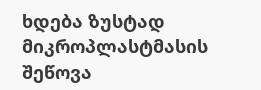ხდება ზუსტად მიკროპლასტმასის შეწოვა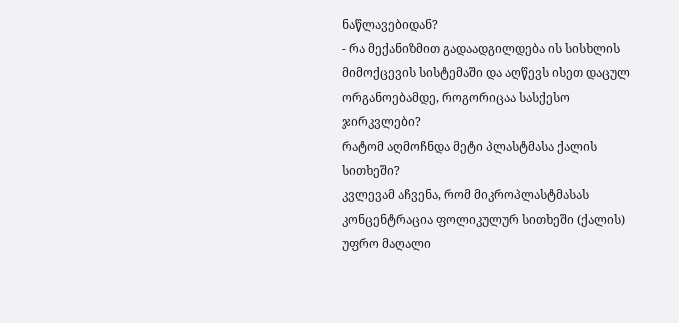ნაწლავებიდან?
- რა მექანიზმით გადაადგილდება ის სისხლის მიმოქცევის სისტემაში და აღწევს ისეთ დაცულ ორგანოებამდე, როგორიცაა სასქესო ჯირკვლები?
რატომ აღმოჩნდა მეტი პლასტმასა ქალის სითხეში?
კვლევამ აჩვენა, რომ მიკროპლასტმასას კონცენტრაცია ფოლიკულურ სითხეში (ქალის) უფრო მაღალი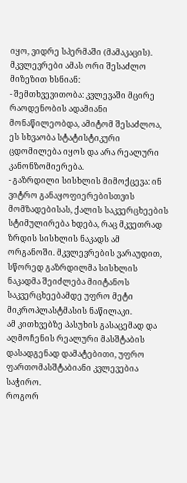იყო, ვიდრე სპერმაში (მამაკაცის). მკვლევრები ამას ორი შესაძლო მიზეზით ხსნიან:
- შემთხვევითობა: კვლევაში მცირე რაოდენობის ადამიანი მონაწილეობდა, ამიტომ შესაძლოა, ეს სხვაობა სტატისტიკური ცდომილება იყოს და არა რეალური კანონზომიერება.
- გაზრდილი სისხლის მიმოქცევა: ინ ვიტრო განაყოფიერებისთვის მომზადებისას, ქალის საკვერცხეების სტიმულირება ხდება, რაც მკვეთრად ზრდის სისხლის ნაკადს ამ ორგანოში. მკვლევრების ვარაუდით, სწორედ გაზრდილმა სისხლის ნაკადმა შეიძლება მიიტანოს საკვერცხეებამდე უფრო მეტი მიკროპლასტმასის ნაწილაკი.
ამ კითხვებზე პასუხის გასაცემად და აღმოჩენის რეალური მასშტაბის დასადგენად დამატებითი, უფრო ფართომასშტაბიანი კვლევებია საჭირო.
როგორ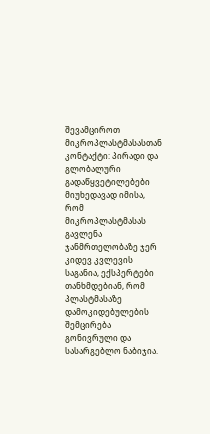შევამციროთ მიკროპლასტმასასთან კონტაქტი: პირადი და გლობალური გადაწყვეტილებები
მიუხედავად იმისა, რომ მიკროპლასტმასას გავლენა ჯანმრთელობაზე ჯერ კიდევ კვლევის საგანია, ექსპერტები თანხმდებიან, რომ პლასტმასაზე დამოკიდებულების შემცირება გონივრული და სასარგებლო ნაბიჯია.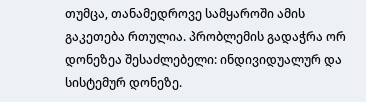თუმცა, თანამედროვე სამყაროში ამის გაკეთება რთულია. პრობლემის გადაჭრა ორ დონეზეა შესაძლებელი: ინდივიდუალურ და სისტემურ დონეზე.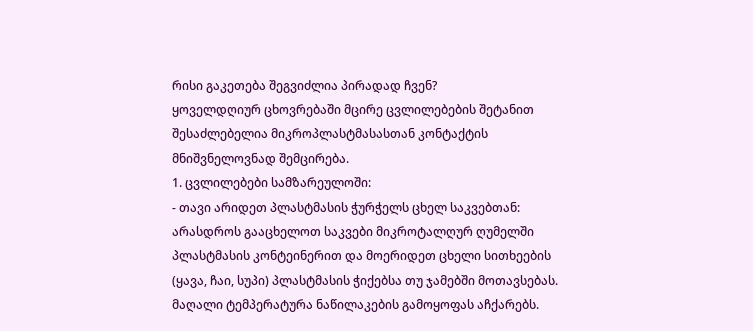რისი გაკეთება შეგვიძლია პირადად ჩვენ?
ყოველდღიურ ცხოვრებაში მცირე ცვლილებების შეტანით შესაძლებელია მიკროპლასტმასასთან კონტაქტის მნიშვნელოვნად შემცირება.
1. ცვლილებები სამზარეულოში:
- თავი არიდეთ პლასტმასის ჭურჭელს ცხელ საკვებთან: არასდროს გააცხელოთ საკვები მიკროტალღურ ღუმელში პლასტმასის კონტეინერით და მოერიდეთ ცხელი სითხეების (ყავა, ჩაი, სუპი) პლასტმასის ჭიქებსა თუ ჯამებში მოთავსებას. მაღალი ტემპერატურა ნაწილაკების გამოყოფას აჩქარებს.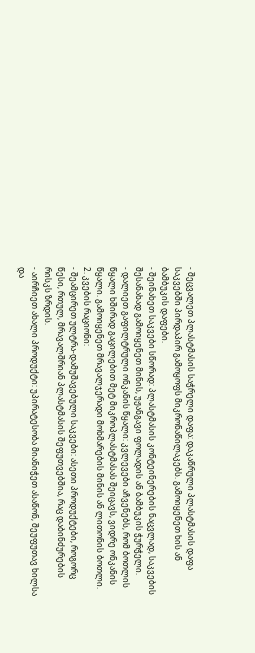- შეცვალეთ პლასტმასის საჭრელი დაფა: დაკაწრული პლასტმასის დაფა საკვებში პირდაპირ გამოყოფს მიკრონაწილაკებს. გამოიყენეთ ხის ან ბამბუკის დაფები.
- შეინახეთ საკვები სწორად: პლასტმასის კონტეინერების ნაცვლად, საკვების შესანახად გამოიყენეთ მინის, უჟანგავი ფოლადის ან ბამბუკის ჭურჭელი.
- დალიეთ გაფილტრული ონკანის წყალი: კვლევები აჩვენებს, რომ ბოთლის წყალი ხშირად გაცილებით მეტ მიკროპლასტმასას შეიცავს, ვიდრე ონკანის წყალი. გამოიყენეთ მრავალჯერადი მოხმარების მინის ან ლითონის ბოთლი.
2. კვების რაციონი:
- შეამცირეთ ულტრა-დამუშავებული საკვები: ასეთი პროდუქტები, როგორც წესი, რთულ, მრავალშრიან პლასტმასის შეფუთვებშია, რაც დაბინძურების რისკს ზრდის.
- აირჩიეთ ახალი პროდუქტი: უპირატესობა მიანიჭეთ ასაწონ, შეუფუთავ ხილსა და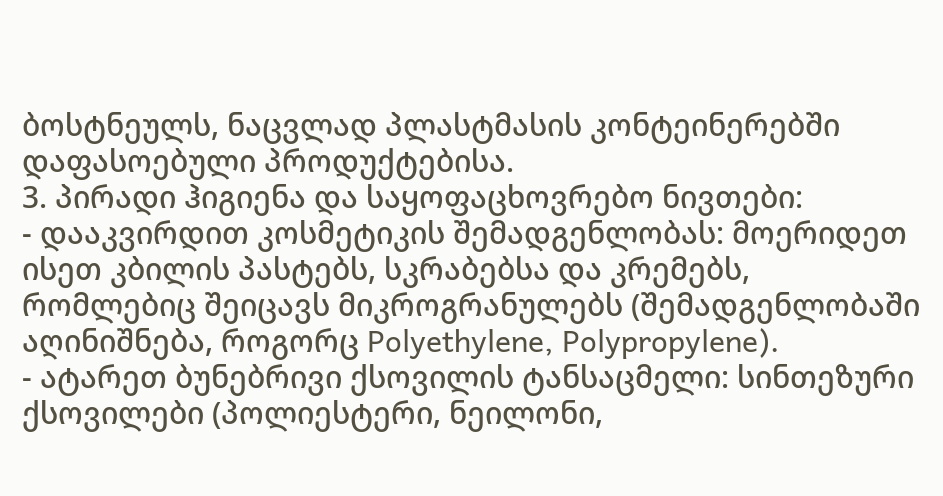ბოსტნეულს, ნაცვლად პლასტმასის კონტეინერებში დაფასოებული პროდუქტებისა.
3. პირადი ჰიგიენა და საყოფაცხოვრებო ნივთები:
- დააკვირდით კოსმეტიკის შემადგენლობას: მოერიდეთ ისეთ კბილის პასტებს, სკრაბებსა და კრემებს, რომლებიც შეიცავს მიკროგრანულებს (შემადგენლობაში აღინიშნება, როგორც Polyethylene, Polypropylene).
- ატარეთ ბუნებრივი ქსოვილის ტანსაცმელი: სინთეზური ქსოვილები (პოლიესტერი, ნეილონი,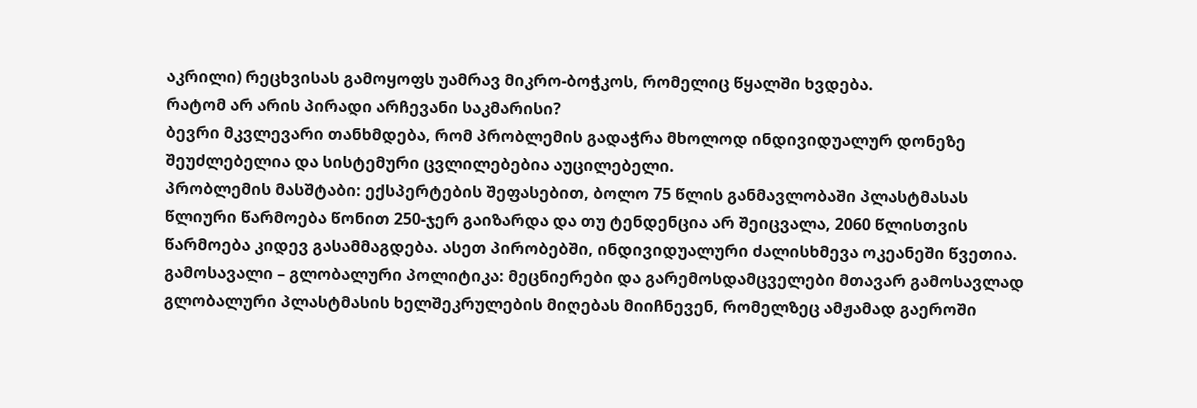აკრილი) რეცხვისას გამოყოფს უამრავ მიკრო-ბოჭკოს, რომელიც წყალში ხვდება.
რატომ არ არის პირადი არჩევანი საკმარისი?
ბევრი მკვლევარი თანხმდება, რომ პრობლემის გადაჭრა მხოლოდ ინდივიდუალურ დონეზე შეუძლებელია და სისტემური ცვლილებებია აუცილებელი.
პრობლემის მასშტაბი: ექსპერტების შეფასებით, ბოლო 75 წლის განმავლობაში პლასტმასას წლიური წარმოება წონით 250-ჯერ გაიზარდა და თუ ტენდენცია არ შეიცვალა, 2060 წლისთვის წარმოება კიდევ გასამმაგდება. ასეთ პირობებში, ინდივიდუალური ძალისხმევა ოკეანეში წვეთია.
გამოსავალი – გლობალური პოლიტიკა: მეცნიერები და გარემოსდამცველები მთავარ გამოსავლად გლობალური პლასტმასის ხელშეკრულების მიღებას მიიჩნევენ, რომელზეც ამჟამად გაეროში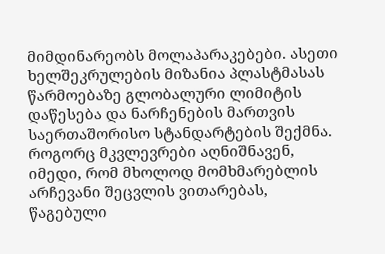მიმდინარეობს მოლაპარაკებები. ასეთი ხელშეკრულების მიზანია პლასტმასას წარმოებაზე გლობალური ლიმიტის დაწესება და ნარჩენების მართვის საერთაშორისო სტანდარტების შექმნა.
როგორც მკვლევრები აღნიშნავენ, იმედი, რომ მხოლოდ მომხმარებლის არჩევანი შეცვლის ვითარებას, წაგებული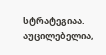სტრატეგიაა. აუცილებელია,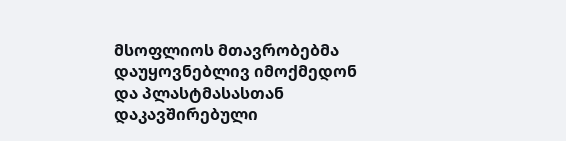მსოფლიოს მთავრობებმა დაუყოვნებლივ იმოქმედონ და პლასტმასასთან დაკავშირებული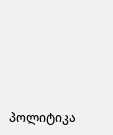პოლიტიკა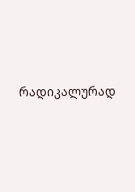რადიკალურად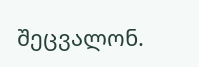შეცვალონ.